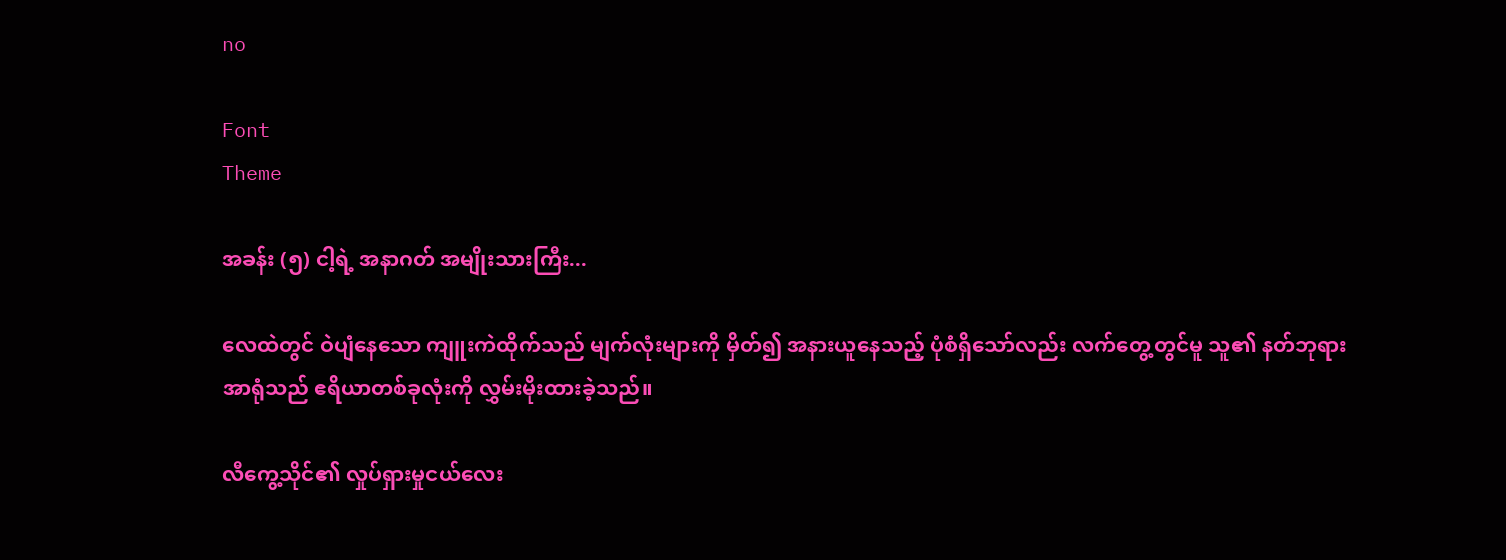no

Font
Theme

အခန်း (၅) ငါ့ရဲ့ အနာဂတ် အမျိုးသားကြီး...

လေထဲတွင် ဝဲပျံနေသော ကျူးကဲထိုက်သည် မျက်လုံးများကို မှိတ်၍ အနားယူနေသည့် ပုံစံရှိသော်လည်း လက်တွေ့တွင်မူ သူ၏ နတ်ဘုရားအာရုံသည် ဧရိယာတစ်ခုလုံးကို လွှမ်းမိုးထားခဲ့သည်။

လီကွေ့သိုင်၏ လှုပ်ရှားမှုငယ်လေး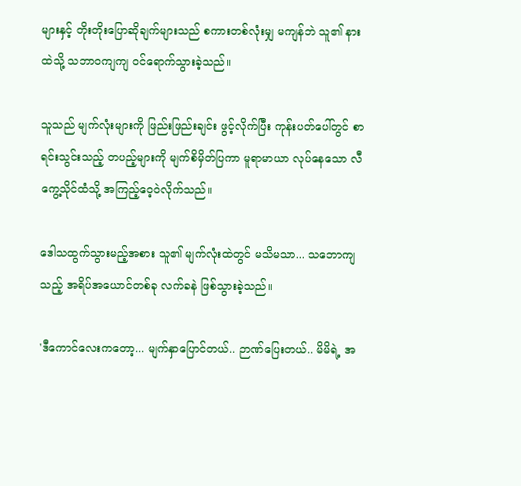များနှင့် တိုးတိုးပြောဆိုချက်များသည် စကားတစ်လုံးမျှ မကျန်ဘဲ သူ၏ နားထဲသို့ သဘာဝကျကျ ဝင်ရောက်သွားခဲ့သည်။

သူသည် မျက်လုံးများကို ဖြည်းဖြည်းချင်း ဖွင့်လိုက်ပြီး ကုန်းပတ်ပေါ်တွင် စာရင်းသွင်းသည့် တပည့်များကို မျက်စိမှိတ်ပြကာ မူရာမာယာ လုပ်နေသော လီကွေ့သိုင်ထံသို့ အကြည့်ဝေ့ဝဲလိုက်သည်။

ဒေါသထွက်သွားမည့်အစား သူ၏ မျက်လုံးထဲတွင် မသိမသာ... သဘောကျသည့် အရိပ်အယောင်တစ်ခု လက်ခနဲ ဖြစ်သွားခဲ့သည်။

'ဒီကောင်လေးကတော့... မျက်နှာပြောင်တယ်.. ဉာဏ်ပြေးတယ်.. မိမိရဲ့ အ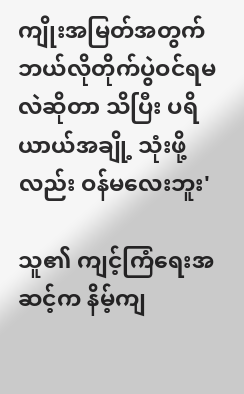ကျိုးအမြတ်အတွက် ဘယ်လိုတိုက်ပွဲဝင်ရမလဲဆိုတာ သိပြီး ပရိယာယ်အချို့ သုံးဖို့လည်း ဝန်မလေးဘူး'

သူ၏ ကျင့်ကြံရေးအဆင့်က နိမ့်ကျ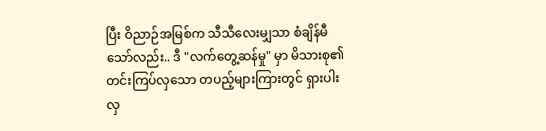ပြီး ဝိညာဉ်အမြစ်က သီသီလေးမျှသာ စံချိန်မီသော်လည်း.. ဒီ "လက်တွေ့ဆန်မှု" မှာ မိသားစု၏ တင်းကြပ်လှသော တပည့်များကြားတွင် ရှားပါးလှ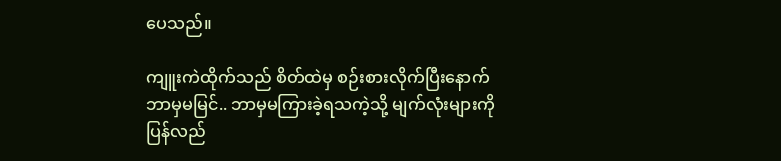ပေသည်။

ကျူးကဲထိုက်သည် စိတ်ထဲမှ စဉ်းစားလိုက်ပြီးနောက် ဘာမှမမြင်.. ဘာမှမကြားခဲ့ရသကဲ့သို့ မျက်လုံးများကို ပြန်လည်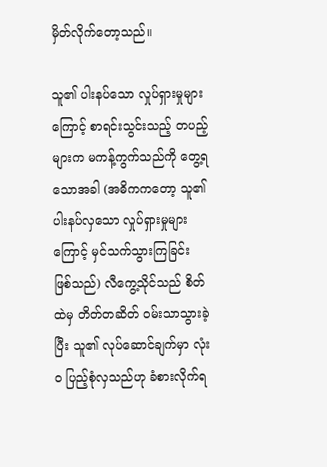မှိတ်လိုက်တော့သည်။

သူ၏ ပါးနပ်သော လှုပ်ရှားမှုများကြောင့် စာရင်းသွင်းသည့် တပည့်များက မကန့်ကွက်သည်ကို တွေ့ရသောအခါ (အဓိကကတော့ သူ၏ ပါးနပ်လှသော လှုပ်ရှားမှုများကြောင့် မှင်သက်သွားကြခြင်း ဖြစ်သည်) လီကွေ့သိုင်သည် စိတ်ထဲမှ တိတ်တဆိတ် ဝမ်းသာသွားခဲ့ပြီး သူ၏ လုပ်ဆောင်ချက်မှာ လုံးဝ ပြည့်စုံလှသည်ဟု ခံစားလိုက်ရ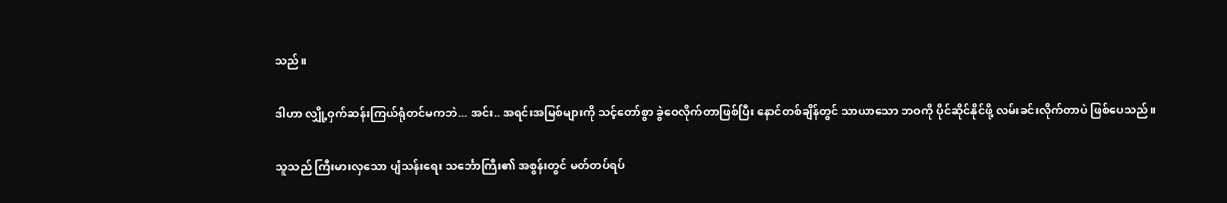သည်။

ဒါဟာ လျှို့ဝှက်ဆန်းကြယ်ရုံတင်မကဘဲ... အင်း.. အရင်းအမြစ်များကို သင့်တော်စွာ ခွဲဝေလိုက်တာဖြစ်ပြီး နောင်တစ်ချိန်တွင် သာယာသော ဘဝကို ပိုင်ဆိုင်နိုင်ဖို့ လမ်းခင်းလိုက်တာပဲ ဖြစ်ပေသည်။

သူသည် ကြီးမားလှသော ပျံသန်းရေး သင်္ဘောကြီး၏ အစွန်းတွင် မတ်တပ်ရပ်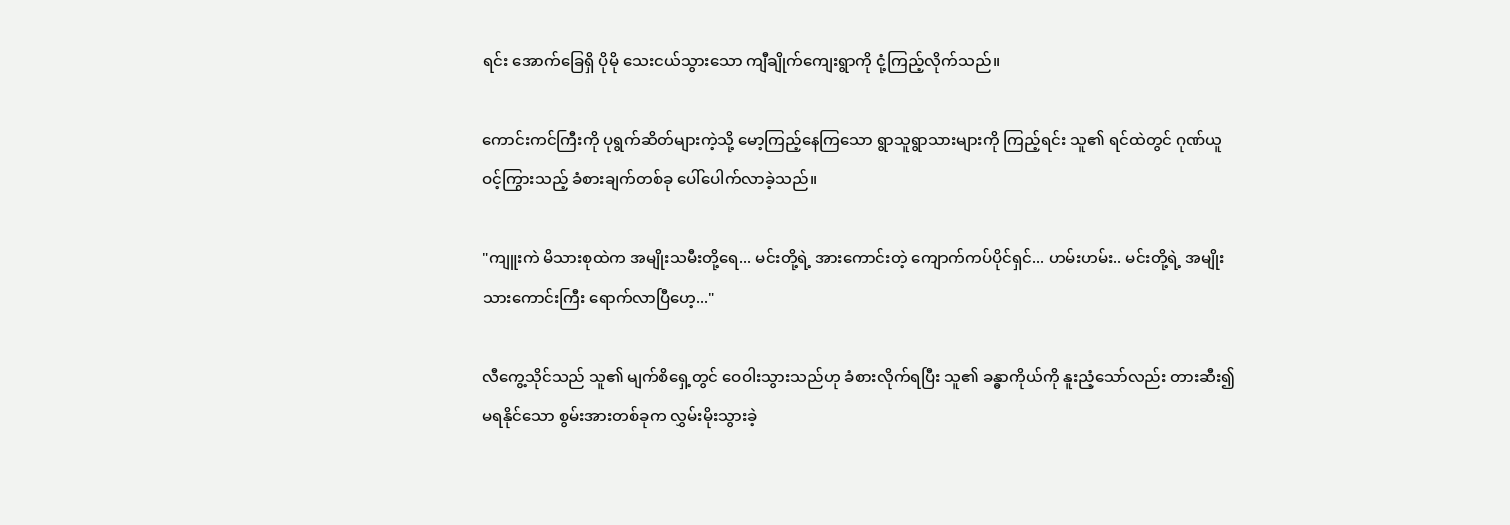ရင်း အောက်ခြေရှိ ပိုမို သေးငယ်သွားသော ကျီချိုက်ကျေးရွာကို ငုံ့ကြည့်လိုက်သည်။

ကောင်းကင်ကြီးကို ပုရွက်ဆိတ်များကဲ့သို့ မော့ကြည့်နေကြသော ရွာသူရွာသားများကို ကြည့်ရင်း သူ၏ ရင်ထဲတွင် ဂုဏ်ယူဝင့်ကြွားသည့် ခံစားချက်တစ်ခု ပေါ်ပေါက်လာခဲ့သည်။

"ကျူးကဲ မိသားစုထဲက အမျိုးသမီးတို့ရေ... မင်းတို့ရဲ့ အားကောင်းတဲ့ ကျောက်ကပ်ပိုင်ရှင်... ဟမ်းဟမ်း.. မင်းတို့ရဲ့ အမျိုးသားကောင်းကြီး ရောက်လာပြီဟေ့..."

လီကွေ့သိုင်သည် သူ၏ မျက်စိရှေ့တွင် ဝေဝါးသွားသည်ဟု ခံစားလိုက်ရပြီး သူ၏ ခန္ဓာကိုယ်ကို နူးညံ့သော်လည်း တားဆီး၍မရနိုင်သော စွမ်းအားတစ်ခုက လွှမ်းမိုးသွားခဲ့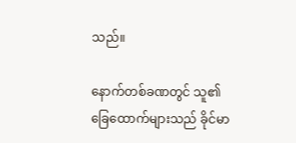သည်။

နောက်တစ်ခဏတွင် သူ၏ ခြေထောက်များသည် ခိုင်မာ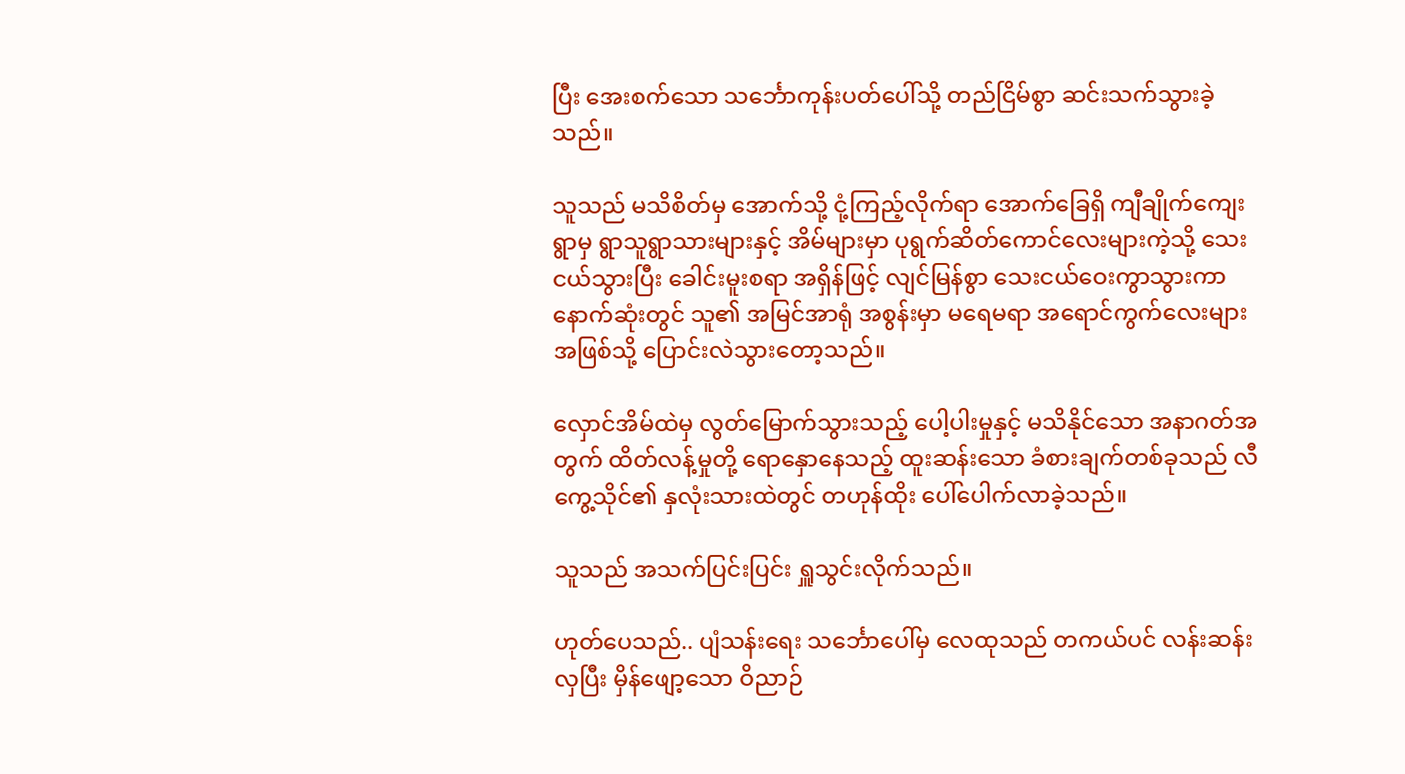ပြီး အေးစက်သော သင်္ဘောကုန်းပတ်ပေါ်သို့ တည်ငြိမ်စွာ ဆင်းသက်သွားခဲ့သည်။

သူသည် မသိစိတ်မှ အောက်သို့ ငုံ့ကြည့်လိုက်ရာ အောက်ခြေရှိ ကျီချိုက်ကျေးရွာမှ ရွာသူရွာသားများနှင့် အိမ်များမှာ ပုရွက်ဆိတ်ကောင်လေးများကဲ့သို့ သေးငယ်သွားပြီး ခေါင်းမူးစရာ အရှိန်ဖြင့် လျင်မြန်စွာ သေးငယ်ဝေးကွာသွားကာ နောက်ဆုံးတွင် သူ၏ အမြင်အာရုံ အစွန်းမှာ မရေမရာ အရောင်ကွက်လေးများအဖြစ်သို့ ပြောင်းလဲသွားတော့သည်။

လှောင်အိမ်ထဲမှ လွတ်မြောက်သွားသည့် ပေါ့ပါးမှုနှင့် မသိနိုင်သော အနာဂတ်အတွက် ထိတ်လန့်မှုတို့ ရောနှောနေသည့် ထူးဆန်းသော ခံစားချက်တစ်ခုသည် လီကွေ့သိုင်၏ နှလုံးသားထဲတွင် တဟုန်ထိုး ပေါ်ပေါက်လာခဲ့သည်။

သူသည် အသက်ပြင်းပြင်း ရှူသွင်းလိုက်သည်။

ဟုတ်ပေသည်.. ပျံသန်းရေး သင်္ဘောပေါ်မှ လေထုသည် တကယ်ပင် လန်းဆန်းလှပြီး မှိန်ဖျော့သော ဝိညာဉ်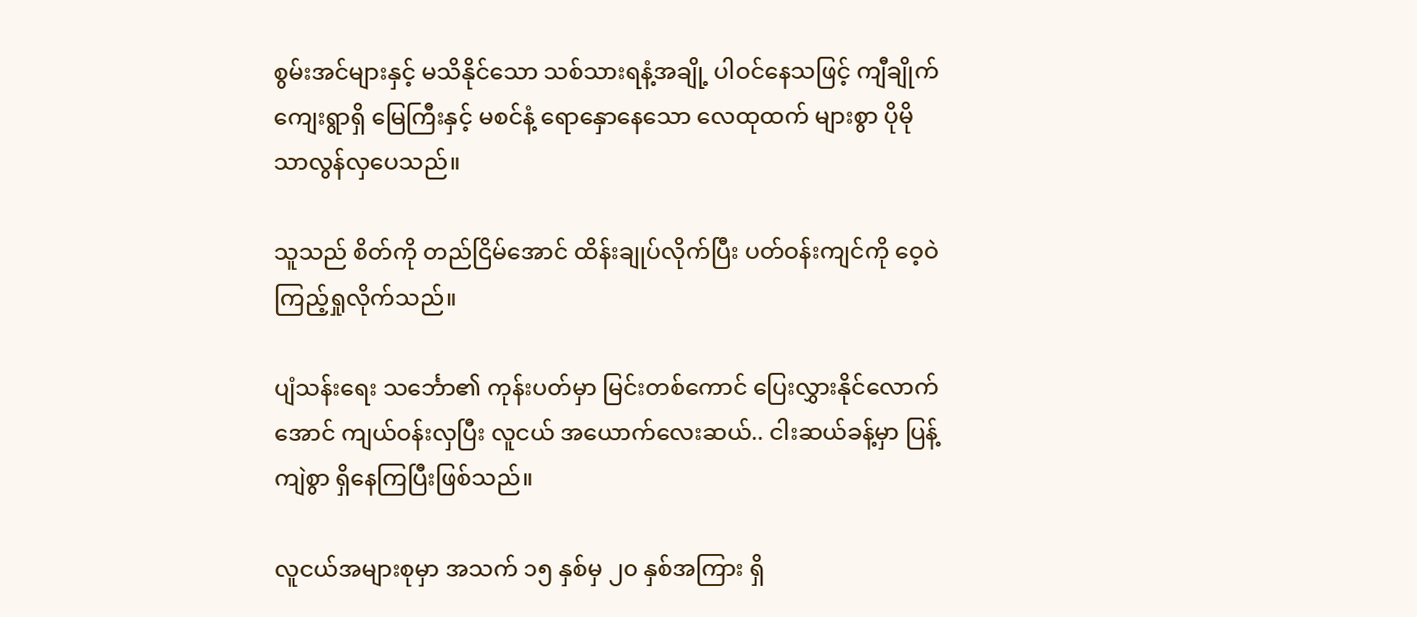စွမ်းအင်များနှင့် မသိနိုင်သော သစ်သားရနံ့အချို့ ပါဝင်နေသဖြင့် ကျီချိုက်ကျေးရွာရှိ မြေကြီးနှင့် မစင်နံ့ ရောနှောနေသော လေထုထက် များစွာ ပိုမို သာလွန်လှပေသည်။

သူသည် စိတ်ကို တည်ငြိမ်အောင် ထိန်းချုပ်လိုက်ပြီး ပတ်ဝန်းကျင်ကို ဝေ့ဝဲကြည့်ရှုလိုက်သည်။

ပျံသန်းရေး သင်္ဘော၏ ကုန်းပတ်မှာ မြင်းတစ်ကောင် ပြေးလွှားနိုင်လောက်အောင် ကျယ်ဝန်းလှပြီး လူငယ် အယောက်လေးဆယ်.. ငါးဆယ်ခန့်မှာ ပြန့်ကျဲစွာ ရှိနေကြပြီးဖြစ်သည်။

လူငယ်အများစုမှာ အသက် ၁၅ နှစ်မှ ၂၀ နှစ်အကြား ရှိ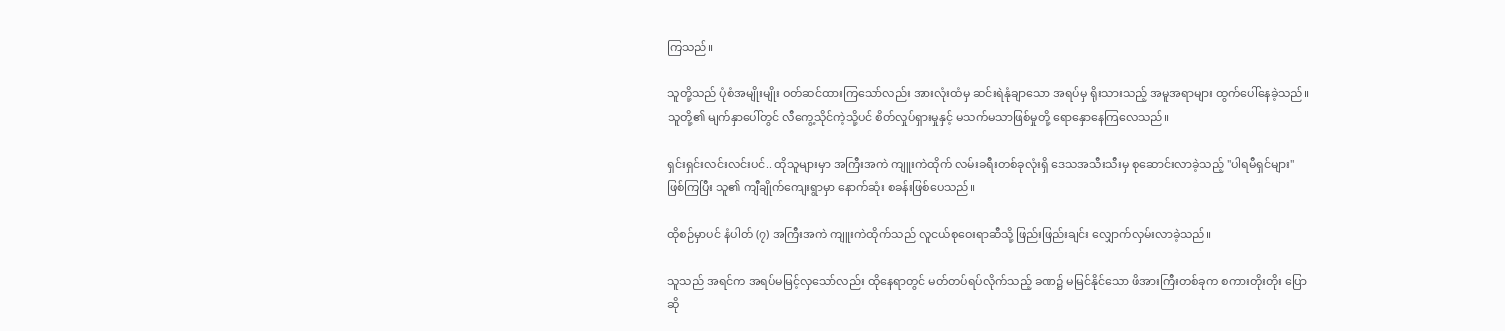ကြသည်။

သူတို့သည် ပုံစံအမျိုးမျိုး ဝတ်ဆင်ထားကြသော်လည်း အားလုံးထံမှ ဆင်းရဲနုံချာသော အရပ်မှ ရိုးသားသည့် အမူအရာများ ထွက်ပေါ်နေခဲ့သည်။ သူတို့၏ မျက်နှာပေါ်တွင် လီကွေ့သိုင်ကဲ့သို့ပင် စိတ်လှုပ်ရှားမှုနှင့် မသက်မသာဖြစ်မှုတို့ ရောနှောနေကြလေသည်။

ရှင်းရှင်းလင်းလင်းပင်.. ထိုသူများမှာ အကြီးအကဲ ကျူးကဲထိုက် လမ်းခရီးတစ်ခုလုံးရှိ ဒေသအသီးသီးမှ စုဆောင်းလာခဲ့သည့် "ပါရမီရှင်များ" ဖြစ်ကြပြီး သူ၏ ကျီချိုက်ကျေးရွာမှာ နောက်ဆုံး စခန်းဖြစ်ပေသည်။

ထိုစဉ်မှာပင် နံပါတ် (၇) အကြီးအကဲ ကျူးကဲထိုက်သည် လူငယ်စုဝေးရာဆီသို့ ဖြည်းဖြည်းချင်း လျှောက်လှမ်းလာခဲ့သည်။

သူသည် အရင်က အရပ်မမြင့်လှသော်လည်း ထိုနေရာတွင် မတ်တပ်ရပ်လိုက်သည့် ခဏ၌ မမြင်နိုင်သော ဖိအားကြီးတစ်ခုက စကားတိုးတိုး ပြောဆို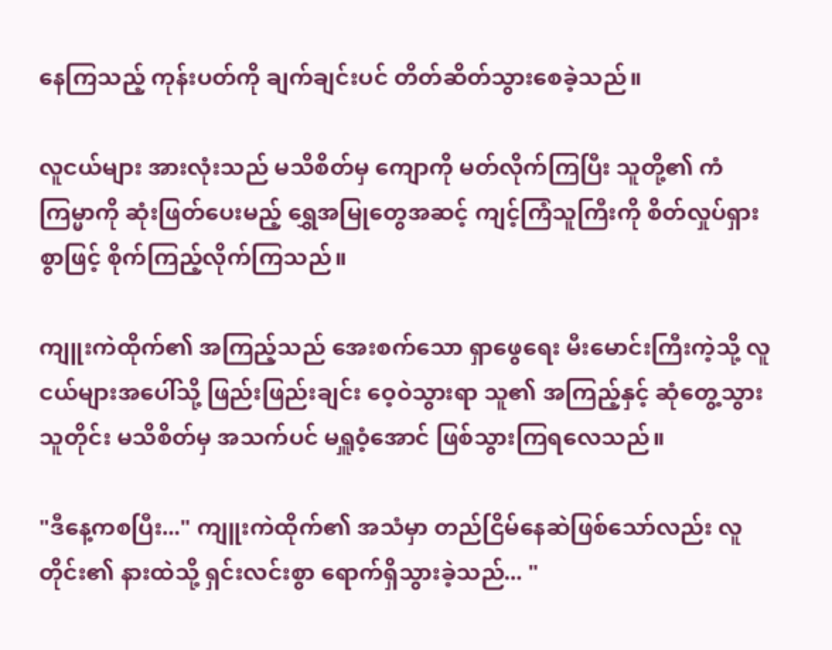နေကြသည့် ကုန်းပတ်ကို ချက်ချင်းပင် တိတ်ဆိတ်သွားစေခဲ့သည်။

လူငယ်များ အားလုံးသည် မသိစိတ်မှ ကျောကို မတ်လိုက်ကြပြီး သူတို့၏ ကံကြမ္မာကို ဆုံးဖြတ်ပေးမည့် ရွှေအမြုတွေအဆင့် ကျင့်ကြံသူကြီးကို စိတ်လှုပ်ရှားစွာဖြင့် စိုက်ကြည့်လိုက်ကြသည်။

ကျူးကဲထိုက်၏ အကြည့်သည် အေးစက်သော ရှာဖွေရေး မီးမောင်းကြီးကဲ့သို့ လူငယ်များအပေါ်သို့ ဖြည်းဖြည်းချင်း ဝေ့ဝဲသွားရာ သူ၏ အကြည့်နှင့် ဆုံတွေ့သွားသူတိုင်း မသိစိတ်မှ အသက်ပင် မရှူဝံ့အောင် ဖြစ်သွားကြရလေသည်။

"ဒီနေ့ကစပြီး..." ကျူးကဲထိုက်၏ အသံမှာ တည်ငြိမ်နေဆဲဖြစ်သော်လည်း လူတိုင်း၏ နားထဲသို့ ရှင်းလင်းစွာ ရောက်ရှိသွားခဲ့သည်... "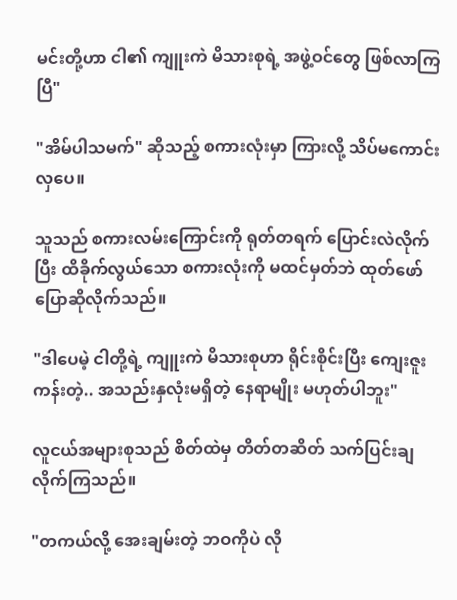မင်းတို့ဟာ ငါ၏ ကျူးကဲ မိသားစုရဲ့ အဖွဲ့ဝင်တွေ ဖြစ်လာကြပြီ"

"အိမ်ပါသမက်" ဆိုသည့် စကားလုံးမှာ ကြားလို့ သိပ်မကောင်းလှပေ။

သူသည် စကားလမ်းကြောင်းကို ရုတ်တရက် ပြောင်းလဲလိုက်ပြီး ထိခိုက်လွယ်သော စကားလုံးကို မထင်မှတ်ဘဲ ထုတ်ဖော်ပြောဆိုလိုက်သည်။

"ဒါပေမဲ့ ငါတို့ရဲ့ ကျူးကဲ မိသားစုဟာ ရိုင်းစိုင်းပြီး ကျေးဇူးကန်းတဲ့.. အသည်းနှလုံးမရှိတဲ့ နေရာမျိုး မဟုတ်ပါဘူး"

လူငယ်အများစုသည် စိတ်ထဲမှ တိတ်တဆိတ် သက်ပြင်းချလိုက်ကြသည်။

"တကယ်လို့ အေးချမ်းတဲ့ ဘဝကိုပဲ လို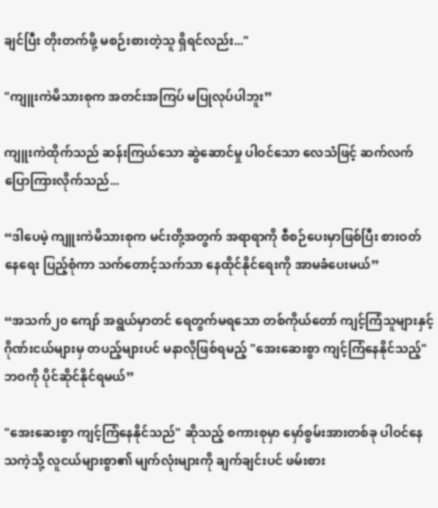ချင်ပြီး တိုးတက်ဖို့ မစဉ်းစားတဲ့သူ ရှိရင်လည်း..."

"ကျူးကဲမိသားစုက အတင်းအကြပ် မပြုလုပ်ပါဘူး”

ကျူးကဲထိုက်သည် ဆန်းကြယ်သော ဆွဲဆောင်မှု ပါဝင်သော လေသံဖြင့် ဆက်လက်ပြောကြားလိုက်သည်...

“ဒါပေမဲ့ ကျူးကဲမိသားစုက မင်းတို့အတွက် အရာရာကို စီစဉ်ပေးမှာဖြစ်ပြီး စားဝတ်နေရေး ပြည့်စုံကာ သက်တောင့်သက်သာ နေထိုင်နိုင်ရေးကို အာမခံပေးမယ်”

“အသက်၂၀ ကျော် အရွယ်မှာတင် ရေတွက်မရသော တစ်ကိုယ်တော် ကျင့်ကြံသူများနှင့် ဂိုဏ်းငယ်များမှ တပည့်များပင် မနာလိုဖြစ်ရမည့် "အေးဆေးစွာ ကျင့်ကြံနေနိုင်သည့်" ဘဝကို ပိုင်ဆိုင်နိုင်ရမယ်”

"အေးဆေးစွာ ကျင့်ကြံနေနိုင်သည်" ဆိုသည့် စကားစုမှာ မှော်စွမ်းအားတစ်ခု ပါဝင်နေသကဲ့သို့ လူငယ်များစွာ၏ မျက်လုံးများကို ချက်ချင်းပင် ဖမ်းစား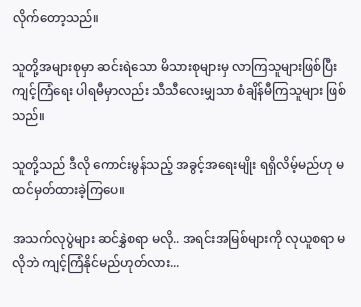လိုက်တော့သည်။

သူတို့အများစုမှာ ဆင်းရဲသော မိသားစုများမှ လာကြသူများဖြစ်ပြီး ကျင့်ကြံရေး ပါရမီမှာလည်း သီသီလေးမျှသာ စံချိန်မီကြသူများ ဖြစ်သည်။

သူတို့သည် ဒီလို ကောင်းမွန်သည့် အခွင့်အရေးမျိုး ရရှိလိမ့်မည်ဟု မထင်မှတ်ထားခဲ့ကြပေ။

အသက်လုပွဲများ ဆင်နွှဲစရာ မလို.. အရင်းအမြစ်များကို လုယူစရာ မလိုဘဲ ကျင့်ကြံနိုင်မည်ဟုတ်လား...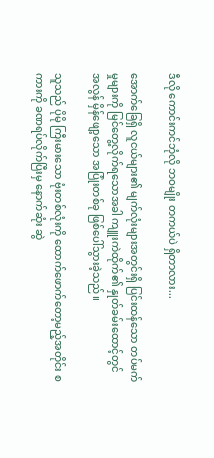ဒီလို ကောင်းကင်ဘုံလို ဘဝမျိုး တကယ်ပဲ ရှိတာလား...

အောက်ခြေရှိ လူငယ်များ၏ မျက်လုံးများအတွင်းရှိ ပြင်းထန်သော တပ်မက်မှုများကို မြင်တွေ့လိုက်ရသောအခါ ကျူးကဲထိုက်၏ နှုတ်ခမ်းထောင့်တွင် အလွန် မှိန်ဖျော့သော အပြုံးတစ်ခု ဖြစ်ပေါ်သွားခဲ့သည်။

သူသည် ပိုမို ကြီးမားသော ဗုံးတစ်လုံးကို ထောက်ဖောက်တော့မည့်အတိုင်း စကားကို ခဏရပ်လိုက်ပြီးမှ နောက်ဆုံး ဆွဲ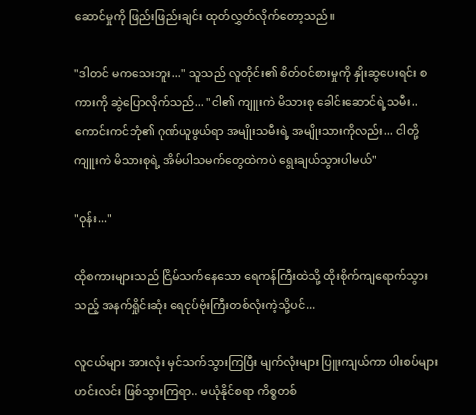ဆောင်မှုကို ဖြည်းဖြည်းချင်း ထုတ်လွှတ်လိုက်တော့သည်။

"ဒါတင် မကသေးဘူး..." သူသည် လူတိုင်း၏ စိတ်ဝင်စားမှုကို နှိုးဆွပေးရင်း စကားကို ဆွဲပြောလိုက်သည်... "ငါ၏ ကျူးကဲ မိသားစု ခေါင်းဆောင်ရဲ့သမီး.. ကောင်းကင်ဘုံ၏ ဂုဏ်ယူဖွယ်ရာ အမျိုးသမီးရဲ့ အမျိုးသားကိုလည်း... ငါတို့ ကျူးကဲ မိသားစုရဲ့ အိမ်ပါသမက်တွေထဲကပဲ ရွေးချယ်သွားပါမယ်"

"ဝုန်း..."

ထိုစကားများသည် ငြိမ်သက်နေသော ရေကန်ကြီးထဲသို့ ထိုးစိုက်ကျရောက်သွားသည့် အနက်ရှိုင်းဆုံး ရေငုပ်ဗုံးကြီးတစ်လုံးကဲ့သို့ပင်...

လူငယ်များ အားလုံး မှင်သက်သွားကြပြီး မျက်လုံးများ ပြူးကျယ်ကာ ပါးစပ်များ ဟင်းလင်း ဖြစ်သွားကြရာ.. မယုံနိုင်စရာ ကိစ္စတစ်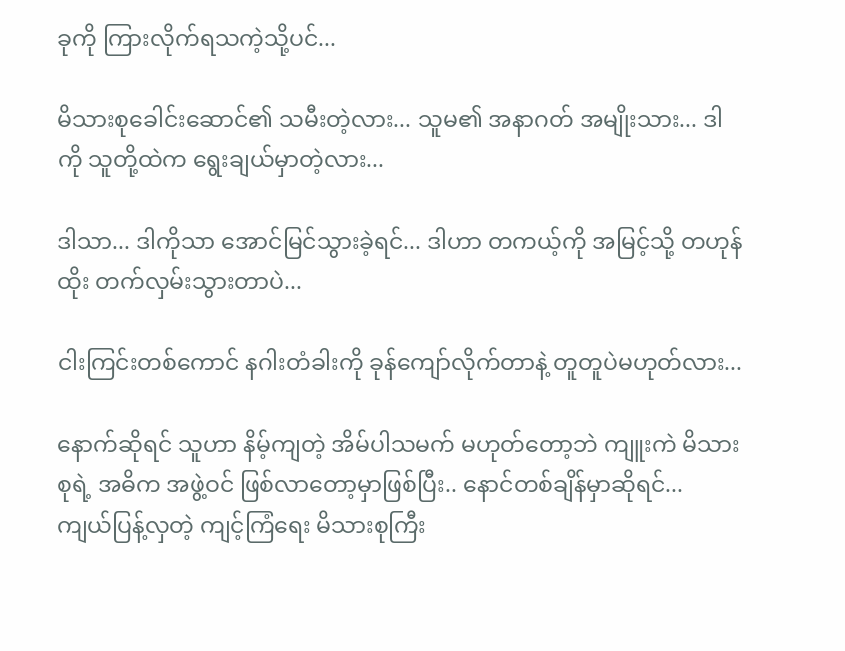ခုကို ကြားလိုက်ရသကဲ့သို့ပင်...

မိသားစုခေါင်းဆောင်၏ သမီးတဲ့လား... သူမ၏ အနာဂတ် အမျိုးသား... ဒါကို သူတို့ထဲက ရွေးချယ်မှာတဲ့လား...

ဒါသာ... ဒါကိုသာ အောင်မြင်သွားခဲ့ရင်... ဒါဟာ တကယ့်ကို အမြင့်သို့ တဟုန်ထိုး တက်လှမ်းသွားတာပဲ...

ငါးကြင်းတစ်ကောင် နဂါးတံခါးကို ခုန်ကျော်လိုက်တာနဲ့ တူတူပဲမဟုတ်လား...

နောက်ဆိုရင် သူဟာ နိမ့်ကျတဲ့ အိမ်ပါသမက် မဟုတ်တော့ဘဲ ကျူးကဲ မိသားစုရဲ့ အဓိက အဖွဲ့ဝင် ဖြစ်လာတော့မှာဖြစ်ပြီး.. နောင်တစ်ချိန်မှာဆိုရင်... ကျယ်ပြန့်လှတဲ့ ကျင့်ကြံရေး မိသားစုကြီး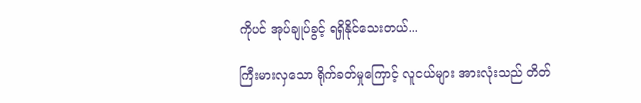ကိုပင် အုပ်ချုပ်ခွင့် ရရှိနိုင်သေးတယ်...

ကြီးမားလှသော ရိုက်ခတ်မှုကြောင့် လူငယ်များ အားလုံးသည် တိတ်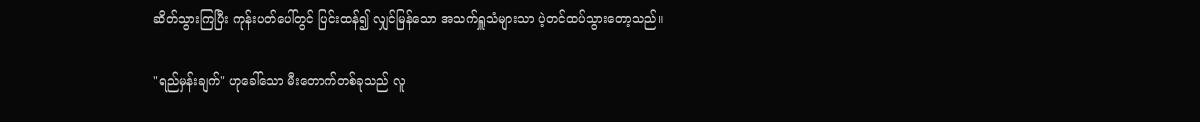ဆိတ်သွားကြပြီး ကုန်းပတ်ပေါ်တွင် ပြင်းထန်၍ လျှင်မြန်သော အသက်ရှူသံများသာ ပဲ့တင်ထပ်သွားတော့သည်။

"ရည်မှန်းချက်" ဟုခေါ်သော မီးတောက်တစ်ခုသည် လူ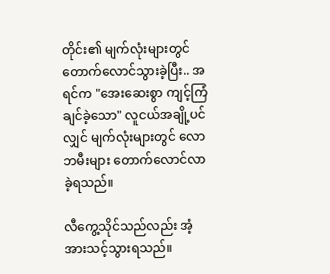တိုင်း၏ မျက်လုံးများတွင် တောက်လောင်သွားခဲ့ပြီး.. အရင်က "အေးဆေးစွာ ကျင့်ကြံချင်ခဲ့သော" လူငယ်အချို့ပင်လျှင် မျက်လုံးများတွင် လောဘမီးများ တောက်လောင်လာခဲ့ရသည်။

လီကွေ့သိုင်သည်လည်း အံ့အားသင့်သွားရသည်။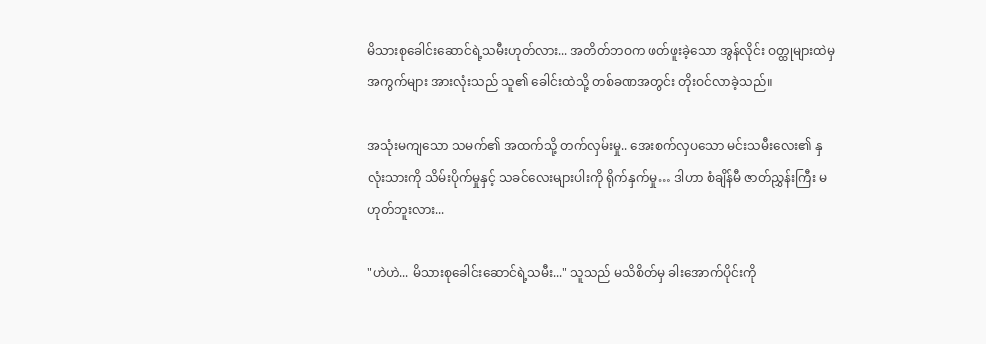မိသားစုခေါင်းဆောင်ရဲ့သမီးဟုတ်လား... အတိတ်ဘဝက ဖတ်ဖူးခဲ့သော အွန်လိုင်း ဝတ္ထုများထဲမှ အကွက်များ အားလုံးသည် သူ၏ ခေါင်းထဲသို့ တစ်ခဏအတွင်း တိုးဝင်လာခဲ့သည်။

အသုံးမကျသော သမက်၏ အထက်သို့ တက်လှမ်းမှု.. အေးစက်လှပသော မင်းသမီးလေး၏ နှလုံးသားကို သိမ်းပိုက်မှုနှင့် သခင်လေးများပါးကို ရိုက်နှက်မှု… ဒါဟာ စံချိန်မီ ဇာတ်ညွှန်းကြီး မဟုတ်ဘူးလား...

"ဟဲဟဲ... မိသားစုခေါင်းဆောင်ရဲ့သမီး..." သူသည် မသိစိတ်မှ ခါးအောက်ပိုင်းကို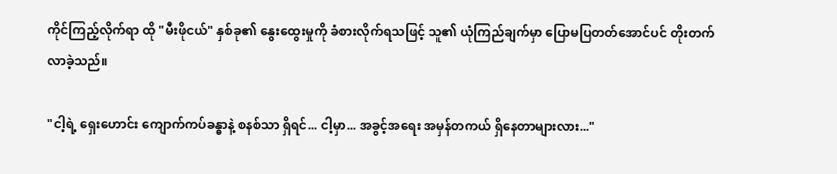ကိုင်ကြည့်လိုက်ရာ ထို "မီးဖိုငယ်" နှစ်ခု၏ နွေးထွေးမှုကို ခံစားလိုက်ရသဖြင့် သူ၏ ယုံကြည်ချက်မှာ ပြောမပြတတ်အောင်ပင် တိုးတက်လာခဲ့သည်။

"ငါ့ရဲ့ ရှေးဟောင်း ကျောက်ကပ်ခန္ဓာနဲ့ စနစ်သာ ရှိရင်... ငါ့မှာ... အခွင့်အရေး အမှန်တကယ် ရှိနေတာများလား..."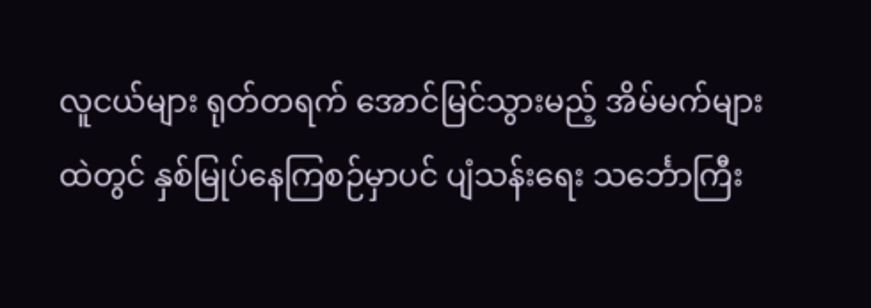လူငယ်များ ရုတ်တရက် အောင်မြင်သွားမည့် အိမ်မက်များထဲတွင် နှစ်မြုပ်နေကြစဉ်မှာပင် ပျံသန်းရေး သင်္ဘောကြီး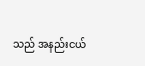သည် အနည်းငယ်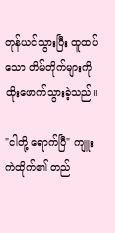တုန်ယင်သွားပြီး ထူထပ်သော တိမ်တိုက်များကို ထိုးဖောက်သွားခဲ့သည်။

"ငါတို့ ရောက်ပြီ" ကျူးကဲထိုက်၏ တည်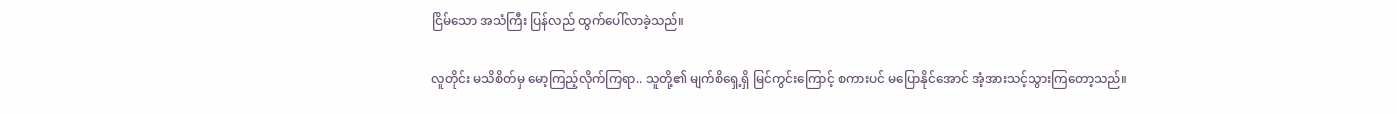ငြိမ်သော အသံကြီး ပြန်လည် ထွက်ပေါ်လာခဲ့သည်။

လူတိုင်း မသိစိတ်မှ မော့ကြည့်လိုက်ကြရာ.. သူတို့၏ မျက်စိရှေ့ရှိ မြင်ကွင်းကြောင့် စကားပင် မပြောနိုင်အောင် အံ့အားသင့်သွားကြတော့သည်။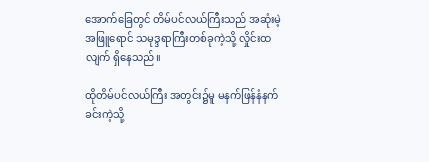အောက်ခြေတွင် တိမ်ပင်လယ်ကြီးသည် အဆုံးမဲ့ အဖြူရောင် သမုဒ္ဒရာကြီးတစ်ခုကဲ့သို့ လှိုင်းထလျက် ရှိနေသည်။

ထိုတိမ်ပင်လယ်ကြီး အတွင်း၌မူ မနက်ဖြန်နံနက်ခင်းကဲ့သို့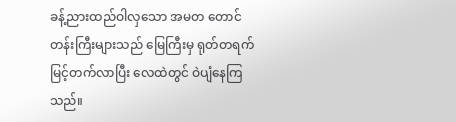ခန့်ညားထည်ဝါလှသော အမတ တောင်တန်းကြီးများသည် မြေကြီးမှ ရုတ်တရက် မြင့်တက်လာပြီး လေထဲတွင် ဝဲပျံနေကြသည်။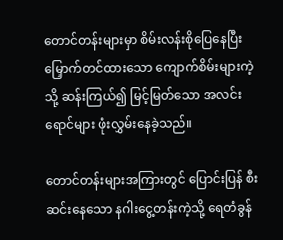တောင်တန်းများမှာ စိမ်းလန်းစိုပြေနေပြီး မြှောက်တင်ထားသော ကျောက်စိမ်းများကဲ့သို့ ဆန်းကြယ်၍ မြင့်မြတ်သော အလင်းရောင်များ ဖုံးလွှမ်းနေခဲ့သည်။

တောင်တန်းများအကြားတွင် ပြောင်းပြန် စီးဆင်းနေသော နဂါးငွေ့တန်းကဲ့သို့ ရေတံခွန်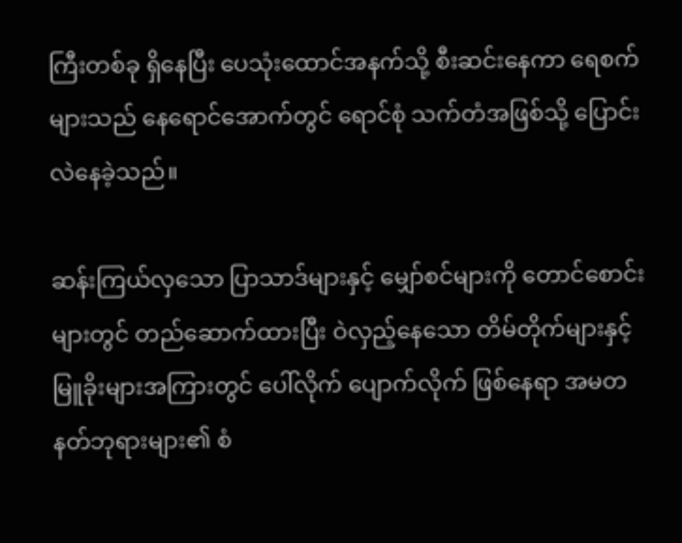ကြီးတစ်ခု ရှိနေပြီး ပေသုံးထောင်အနက်သို့ စီးဆင်းနေကာ ရေစက်များသည် နေရောင်အောက်တွင် ရောင်စုံ သက်တံအဖြစ်သို့ ပြောင်းလဲနေခဲ့သည်။

ဆန်းကြယ်လှသော ပြာသာဒ်များနှင့် မျှော်စင်များကို တောင်စောင်းများတွင် တည်ဆောက်ထားပြီး ဝဲလှည့်နေသော တိမ်တိုက်များနှင့် မြူခိုးများအကြားတွင် ပေါ်လိုက် ပျောက်လိုက် ဖြစ်နေရာ အမတ နတ်ဘုရားများ၏ စံ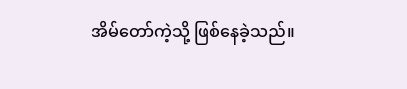အိမ်တော်ကဲ့သို့ ဖြစ်နေခဲ့သည်။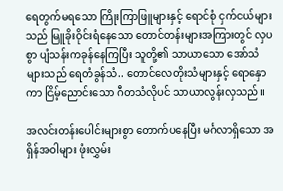ရေတွက်မရသော ကြိုးကြာဖြူများနှင့် ရောင်စုံ ငှက်ငယ်များသည် မြူခိုးဝိုင်းရံနေသော တောင်တန်းများအကြားတွင် လှပစွာ ပျံသန်းကခုန်နေကြပြီး သူတို့၏ သာယာသော အော်သံများသည် ရေတံခွန်သံ.. တောင်လေတိုးသံများနှင့် ရောနှောကာ ငြိမ့်ညောင်းသော ဂီတသံလိုပင် သာယာလွန်းလှသည်။

အလင်းတန်းပေါင်းများစွာ တောက်ပနေပြီး မင်္ဂလာရှိသော အရှိန်အဝါများ ဖုံးလွှမ်း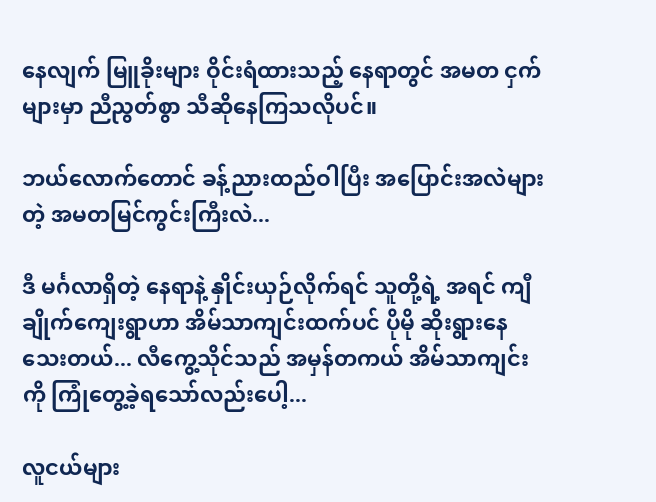နေလျက် မြူခိုးများ ဝိုင်းရံထားသည့် နေရာတွင် အမတ ငှက်များမှာ ညီညွတ်စွာ သီဆိုနေကြသလိုပင်။

ဘယ်လောက်တောင် ခန့်ညားထည်ဝါပြီး အပြောင်းအလဲများတဲ့ အမတမြင်ကွင်းကြီးလဲ...

ဒီ မင်္ဂလာရှိတဲ့ နေရာနဲ့ နှိုင်းယှဉ်လိုက်ရင် သူတို့ရဲ့ အရင် ကျီချိုက်ကျေးရွာဟာ အိမ်သာကျင်းထက်ပင် ပိုမို ဆိုးရွားနေသေးတယ်... လီကွေ့သိုင်သည် အမှန်တကယ် အိမ်သာကျင်းကို ကြုံတွေ့ခဲ့ရသော်လည်းပေါ့...

လူငယ်များ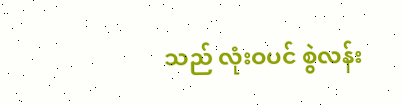သည် လုံးဝပင် စွဲလန်း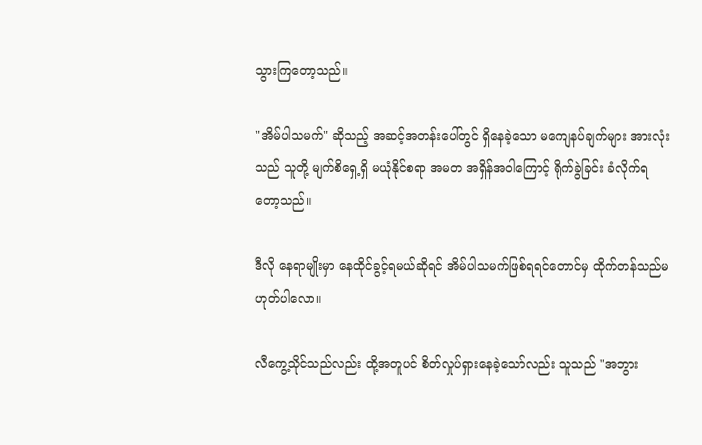သွားကြတော့သည်။

"အိမ်ပါသမက်" ဆိုသည့် အဆင့်အတန်းပေါ်တွင် ရှိနေခဲ့သော မကျေနပ်ချက်များ အားလုံးသည် သူတို့ မျက်စိရှေ့ရှိ မယုံနိုင်စရာ အမတ အရှိန်အဝါကြောင့် ရိုက်ခွဲခြင်း ခံလိုက်ရတော့သည်။

ဒီလို နေရာမျိုးမှာ နေထိုင်ခွင့်ရမယ်ဆိုရင် အိမ်ပါသမက်ဖြစ်ရရင်တောင်မှ ထိုက်တန်သည်မဟုတ်ပါလော။

လီကွေ့သိုင်သည်လည်း ထို့အတူပင် စိတ်လှုပ်ရှားနေခဲ့သော်လည်း သူသည် "အဘွား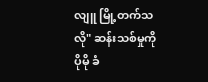လျူ မြို့တက်သလို" ဆန်းသစ်မှုကို ပိုမို ခံ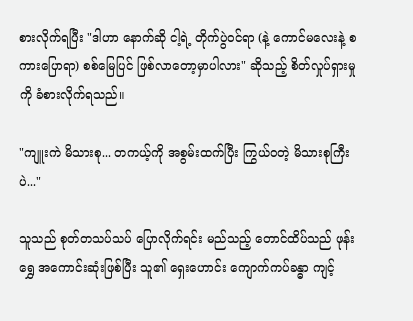စားလိုက်ရပြီး "ဒါဟာ နောက်ဆို ငါ့ရဲ့ တိုက်ပွဲဝင်ရာ (နဲ့ ကောင်မလေးနဲ့ စကားပြောရာ) စစ်မြေပြင် ဖြစ်လာတော့မှာပါလား" ဆိုသည့် စိတ်လှုပ်ရှားမှုကို ခံစားလိုက်ရသည်။

"ကျူးကဲ မိသားစု... တကယ့်ကို အစွမ်းထက်ပြီး ကြွယ်ဝတဲ့ မိသားစုကြီးပဲ..."

သူသည် စုတ်တသပ်သပ် ပြောလိုက်ရင်း မည်သည့် တောင်ထိပ်သည် ဖုန်းရွှေ အကောင်းဆုံးဖြစ်ပြီး သူ၏ ရှေးဟောင်း ကျောက်ကပ်ခန္ဓာ ကျင့်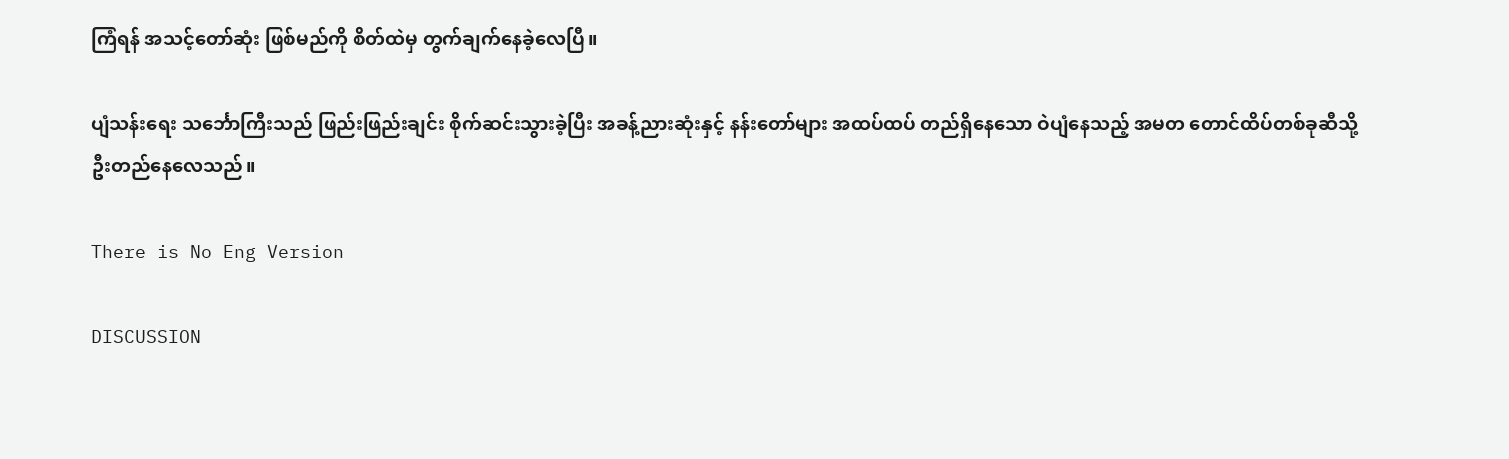ကြံရန် အသင့်တော်ဆုံး ဖြစ်မည်ကို စိတ်ထဲမှ တွက်ချက်နေခဲ့လေပြီ။

ပျံသန်းရေး သင်္ဘောကြီးသည် ဖြည်းဖြည်းချင်း စိုက်ဆင်းသွားခဲ့ပြီး အခန့်ညားဆုံးနှင့် နန်းတော်များ အထပ်ထပ် တည်ရှိနေသော ဝဲပျံနေသည့် အမတ တောင်ထိပ်တစ်ခုဆီသို့ ဦးတည်နေလေသည်။

There is No Eng Version

DISCUSSION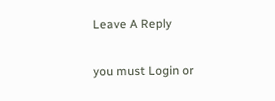Leave A Reply

you must Login or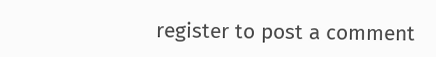register to post a comment